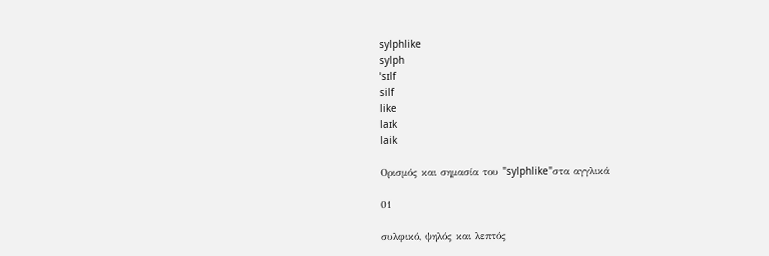sylphlike
sylph
ˈsɪlf
silf
like
laɪk
laik

Ορισμός και σημασία του "sylphlike"στα αγγλικά

01

συλφικό, ψηλός και λεπτός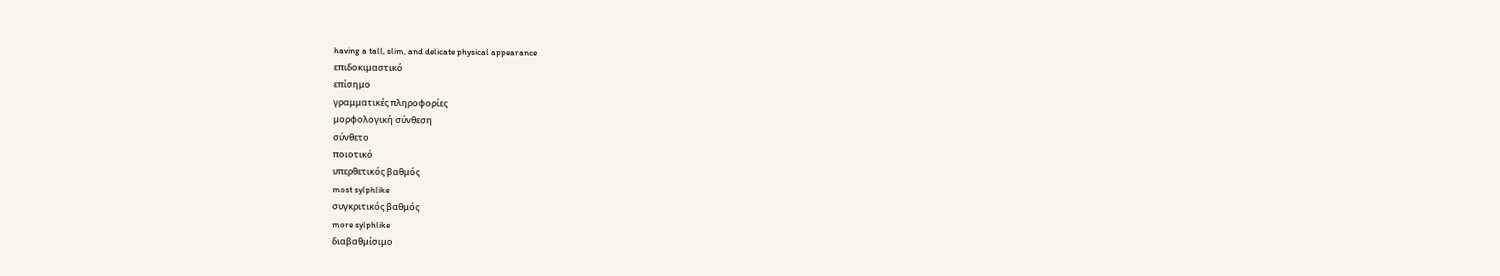having a tall, slim, and delicate physical appearance
επιδοκιμαστικό
επίσημο
γραμματικές πληροφορίες
μορφολογική σύνθεση
σύνθετο
ποιοτικό
υπερθετικός βαθμός
most sylphlike
συγκριτικός βαθμός
more sylphlike
διαβαθμίσιμο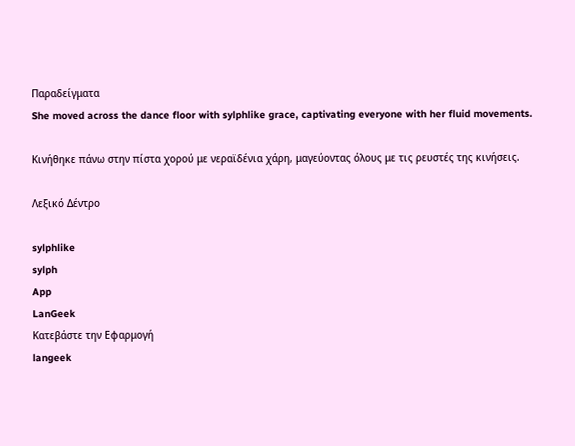Παραδείγματα
She moved across the dance floor with sylphlike grace, captivating everyone with her fluid movements.

Κινήθηκε πάνω στην πίστα χορού με νεραϊδένια χάρη, μαγεύοντας όλους με τις ρευστές της κινήσεις.

Λεξικό Δέντρο

sylphlike
sylph
App
LanGeek
Κατεβάστε την Εφαρμογή
langeek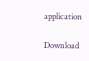application

Download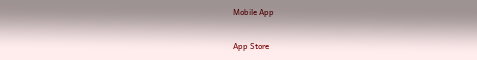Mobile App

App Store